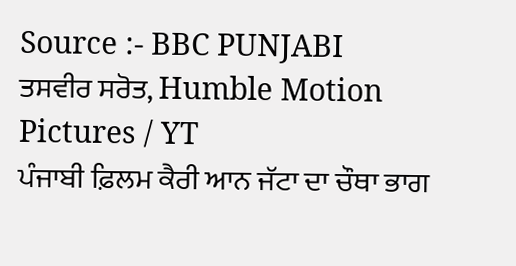Source :- BBC PUNJABI
ਤਸਵੀਰ ਸਰੋਤ, Humble Motion Pictures / YT
ਪੰਜਾਬੀ ਫ਼ਿਲਮ ਕੈਰੀ ਆਨ ਜੱਟਾ ਦਾ ਚੌਥਾ ਭਾਗ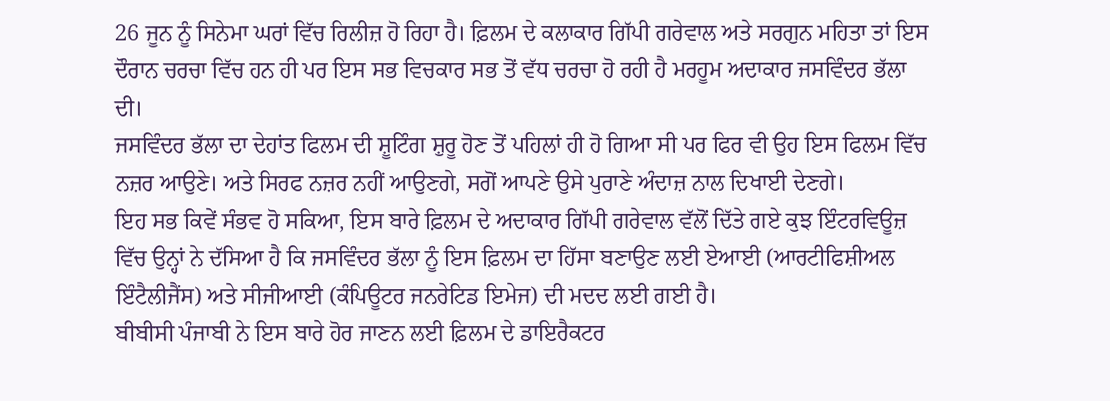26 ਜੂਨ ਨੂੰ ਸਿਨੇਮਾ ਘਰਾਂ ਵਿੱਚ ਰਿਲੀਜ਼ ਹੋ ਰਿਹਾ ਹੈ। ਫ਼ਿਲਮ ਦੇ ਕਲਾਕਾਰ ਗਿੱਪੀ ਗਰੇਵਾਲ ਅਤੇ ਸਰਗੁਨ ਮਹਿਤਾ ਤਾਂ ਇਸ ਦੌਰਾਨ ਚਰਚਾ ਵਿੱਚ ਹਨ ਹੀ ਪਰ ਇਸ ਸਭ ਵਿਚਕਾਰ ਸਭ ਤੋਂ ਵੱਧ ਚਰਚਾ ਹੋ ਰਹੀ ਹੈ ਮਰਹੂਮ ਅਦਾਕਾਰ ਜਸਵਿੰਦਰ ਭੱਲਾ ਦੀ।
ਜਸਵਿੰਦਰ ਭੱਲਾ ਦਾ ਦੇਹਾਂਤ ਫਿਲਮ ਦੀ ਸ਼ੂਟਿੰਗ ਸ਼ੁਰੂ ਹੋਣ ਤੋਂ ਪਹਿਲਾਂ ਹੀ ਹੋ ਗਿਆ ਸੀ ਪਰ ਫਿਰ ਵੀ ਉਹ ਇਸ ਫਿਲਮ ਵਿੱਚ ਨਜ਼ਰ ਆਉਣੇ। ਅਤੇ ਸਿਰਫ ਨਜ਼ਰ ਨਹੀਂ ਆਉਣਗੇ, ਸਗੋਂ ਆਪਣੇ ਉਸੇ ਪੁਰਾਣੇ ਅੰਦਾਜ਼ ਨਾਲ ਦਿਖਾਈ ਦੇਣਗੇ।
ਇਹ ਸਭ ਕਿਵੇਂ ਸੰਭਵ ਹੋ ਸਕਿਆ, ਇਸ ਬਾਰੇ ਫ਼ਿਲਮ ਦੇ ਅਦਾਕਾਰ ਗਿੱਪੀ ਗਰੇਵਾਲ ਵੱਲੋਂ ਦਿੱਤੇ ਗਏ ਕੁਝ ਇੰਟਰਵਿਊਜ਼ ਵਿੱਚ ਉਨ੍ਹਾਂ ਨੇ ਦੱਸਿਆ ਹੈ ਕਿ ਜਸਵਿੰਦਰ ਭੱਲਾ ਨੂੰ ਇਸ ਫ਼ਿਲਮ ਦਾ ਹਿੱਸਾ ਬਣਾਉਣ ਲਈ ਏਆਈ (ਆਰਟੀਫਿਸ਼ੀਅਲ ਇੰਟੈਲੀਜੈਂਸ) ਅਤੇ ਸੀਜੀਆਈ (ਕੰਪਿਊਟਰ ਜਨਰੇਟਿਡ ਇਮੇਜ) ਦੀ ਮਦਦ ਲਈ ਗਈ ਹੈ।
ਬੀਬੀਸੀ ਪੰਜਾਬੀ ਨੇ ਇਸ ਬਾਰੇ ਹੋਰ ਜਾਣਨ ਲਈ ਫ਼ਿਲਮ ਦੇ ਡਾਇਰੈਕਟਰ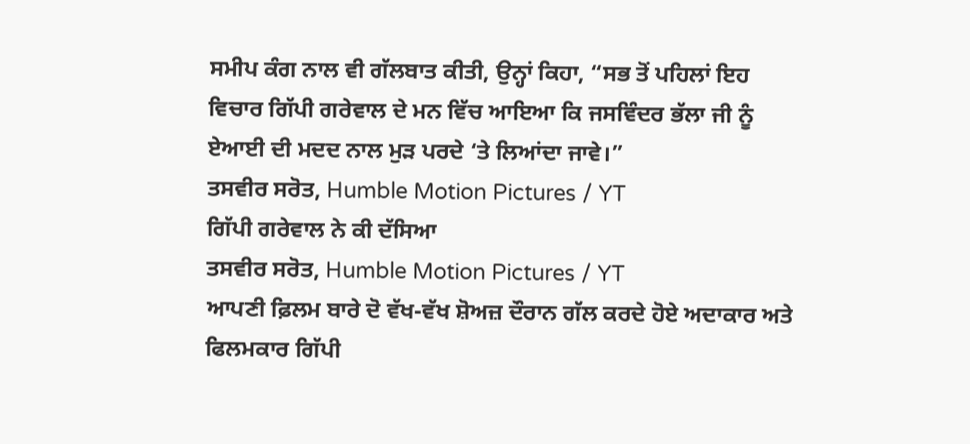ਸਮੀਪ ਕੰਗ ਨਾਲ ਵੀ ਗੱਲਬਾਤ ਕੀਤੀ, ਉਨ੍ਹਾਂ ਕਿਹਾ, “ਸਭ ਤੋਂ ਪਹਿਲਾਂ ਇਹ ਵਿਚਾਰ ਗਿੱਪੀ ਗਰੇਵਾਲ ਦੇ ਮਨ ਵਿੱਚ ਆਇਆ ਕਿ ਜਸਵਿੰਦਰ ਭੱਲਾ ਜੀ ਨੂੰ ਏਆਈ ਦੀ ਮਦਦ ਨਾਲ ਮੁੜ ਪਰਦੇ ‘ਤੇ ਲਿਆਂਦਾ ਜਾਵੇ।”
ਤਸਵੀਰ ਸਰੋਤ, Humble Motion Pictures / YT
ਗਿੱਪੀ ਗਰੇਵਾਲ ਨੇ ਕੀ ਦੱਸਿਆ
ਤਸਵੀਰ ਸਰੋਤ, Humble Motion Pictures / YT
ਆਪਣੀ ਫ਼ਿਲਮ ਬਾਰੇ ਦੋ ਵੱਖ-ਵੱਖ ਸ਼ੋਅਜ਼ ਦੌਰਾਨ ਗੱਲ ਕਰਦੇ ਹੋਏ ਅਦਾਕਾਰ ਅਤੇ ਫਿਲਮਕਾਰ ਗਿੱਪੀ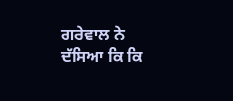ਗਰੇਵਾਲ ਨੇ ਦੱਸਿਆ ਕਿ ਕਿ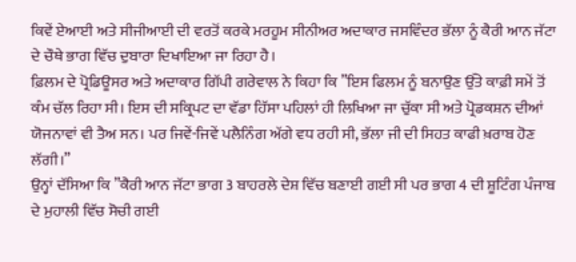ਕਿਵੇਂ ਏਆਈ ਅਤੇ ਸੀਜੀਆਈ ਦੀ ਵਰਤੋਂ ਕਰਕੇ ਮਰਹੂਮ ਸੀਨੀਅਰ ਅਦਾਕਾਰ ਜਸਵਿੰਦਰ ਭੱਲਾ ਨੂੰ ਕੈਰੀ ਆਨ ਜੱਟਾ ਦੇ ਚੌਥੇ ਭਾਗ ਵਿੱਚ ਦੁਬਾਰਾ ਦਿਖਾਇਆ ਜਾ ਰਿਹਾ ਹੈ।
ਫ਼ਿਲਮ ਦੇ ਪ੍ਰੋਡਿਊਸਰ ਅਤੇ ਅਦਾਕਾਰ ਗਿੱਪੀ ਗਰੇਵਾਲ ਨੇ ਕਿਹਾ ਕਿ ”ਇਸ ਫਿਲਮ ਨੂੰ ਬਨਾਉਣ ਉੱਤੇ ਕਾਫ਼ੀ ਸਮੇਂ ਤੋਂ ਕੰਮ ਚੱਲ ਰਿਹਾ ਸੀ। ਇਸ ਦੀ ਸਕ੍ਰਿਪਟ ਦਾ ਵੱਡਾ ਹਿੱਸਾ ਪਹਿਲਾਂ ਹੀ ਲਿਖਿਆ ਜਾ ਚੁੱਕਾ ਸੀ ਅਤੇ ਪ੍ਰੋਡਕਸ਼ਨ ਦੀਆਂ ਯੋਜਨਾਵਾਂ ਵੀ ਤੈਅ ਸਨ। ਪਰ ਜਿਵੇਂ-ਜਿਵੇਂ ਪਲੈਨਿੰਗ ਅੱਗੇ ਵਧ ਰਹੀ ਸੀ, ਭੱਲਾ ਜੀ ਦੀ ਸਿਹਤ ਕਾਫੀ ਖ਼ਰਾਬ ਹੋਣ ਲੱਗੀ।”
ਉਨ੍ਹਾਂ ਦੱਸਿਆ ਕਿ ”ਕੈਰੀ ਆਨ ਜੱਟਾ ਭਾਗ 3 ਬਾਹਰਲੇ ਦੇਸ਼ ਵਿੱਚ ਬਣਾਈ ਗਈ ਸੀ ਪਰ ਭਾਗ 4 ਦੀ ਸ਼ੂਟਿੰਗ ਪੰਜਾਬ ਦੇ ਮੁਹਾਲੀ ਵਿੱਚ ਸੋਚੀ ਗਈ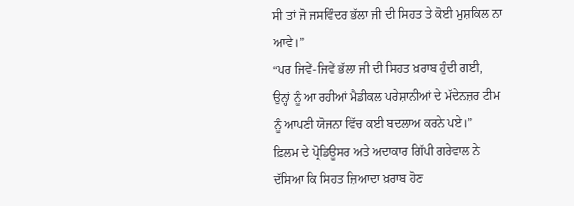ਸੀ ਤਾਂ ਜੋ ਜਸਵਿੰਦਰ ਭੱਲਾ ਜੀ ਦੀ ਸਿਹਤ ਤੇ ਕੋਈ ਮੁਸ਼ਕਿਲ ਨਾ ਆਵੇ।”
“ਪਰ ਜਿਵੇਂ-ਜਿਵੇਂ ਭੱਲਾ ਜੀ ਦੀ ਸਿਹਤ ਖ਼ਰਾਬ ਹੁੰਦੀ ਗਈ, ਉਨ੍ਹਾਂ ਨੂੰ ਆ ਰਹੀਆਂ ਮੈਡੀਕਲ ਪਰੇਸ਼ਾਨੀਆਂ ਦੇ ਮੱਦੇਨਜ਼ਰ ਟੀਮ ਨੂੰ ਆਪਣੀ ਯੋਜਨਾ ਵਿੱਚ ਕਈ ਬਦਲਾਅ ਕਰਨੇ ਪਏ।”
ਫ਼ਿਲਮ ਦੇ ਪ੍ਰੋਡਿਊਸਰ ਅਤੇ ਅਦਾਕਾਰ ਗਿੱਪੀ ਗਰੇਵਾਲ ਨੇ ਦੱਸਿਆ ਕਿ ਸਿਹਤ ਜ਼ਿਆਦਾ ਖ਼ਰਾਬ ਹੋਣ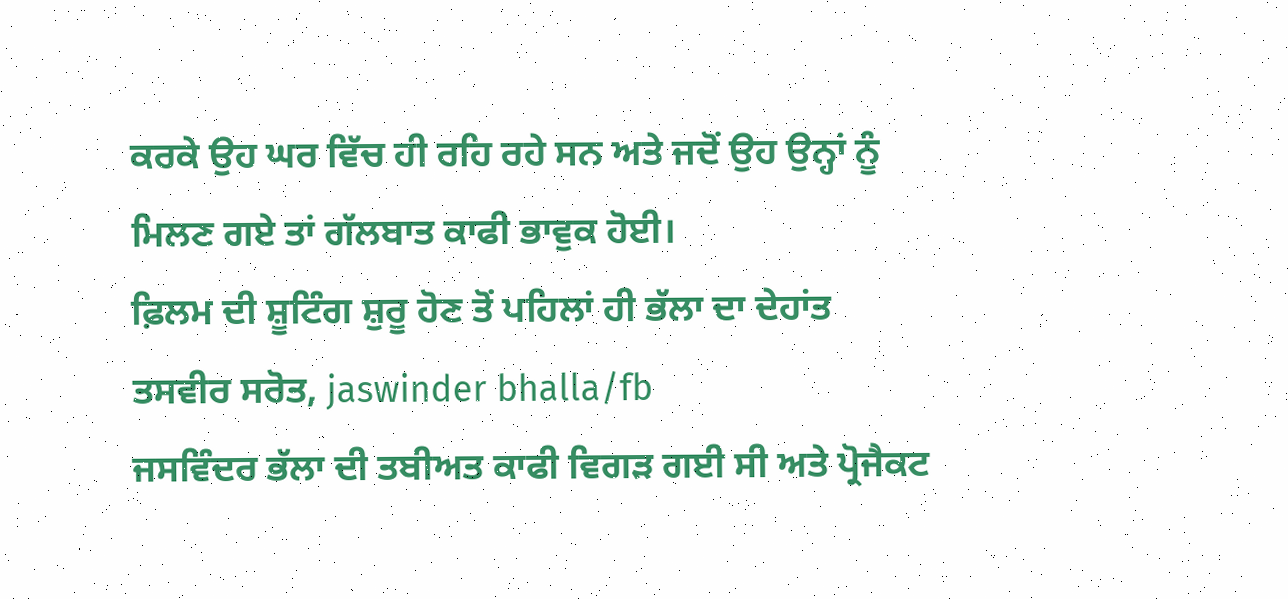ਕਰਕੇ ਉਹ ਘਰ ਵਿੱਚ ਹੀ ਰਹਿ ਰਹੇ ਸਨ ਅਤੇ ਜਦੋਂ ਉਹ ਉਨ੍ਹਾਂ ਨੂੰ ਮਿਲਣ ਗਏ ਤਾਂ ਗੱਲਬਾਤ ਕਾਫੀ ਭਾਵੁਕ ਹੋਈ।
ਫ਼ਿਲਮ ਦੀ ਸ਼ੂਟਿੰਗ ਸ਼ੁਰੂ ਹੋਣ ਤੋਂ ਪਹਿਲਾਂ ਹੀ ਭੱਲਾ ਦਾ ਦੇਹਾਂਤ
ਤਸਵੀਰ ਸਰੋਤ, jaswinder bhalla/fb
ਜਸਵਿੰਦਰ ਭੱਲਾ ਦੀ ਤਬੀਅਤ ਕਾਫੀ ਵਿਗੜ ਗਈ ਸੀ ਅਤੇ ਪ੍ਰੋਜੈਕਟ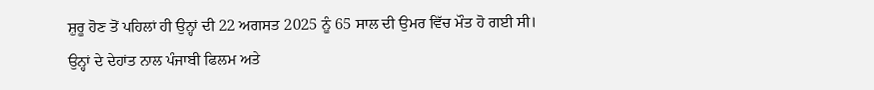ਸ਼ੁਰੂ ਹੋਣ ਤੋਂ ਪਹਿਲਾਂ ਹੀ ਉਨ੍ਹਾਂ ਦੀ 22 ਅਗਸਤ 2025 ਨੂੰ 65 ਸਾਲ ਦੀ ਉਮਰ ਵਿੱਚ ਮੌਤ ਹੋ ਗਈ ਸੀ।
ਉਨ੍ਹਾਂ ਦੇ ਦੇਹਾਂਤ ਨਾਲ ਪੰਜਾਬੀ ਫਿਲਮ ਅਤੇ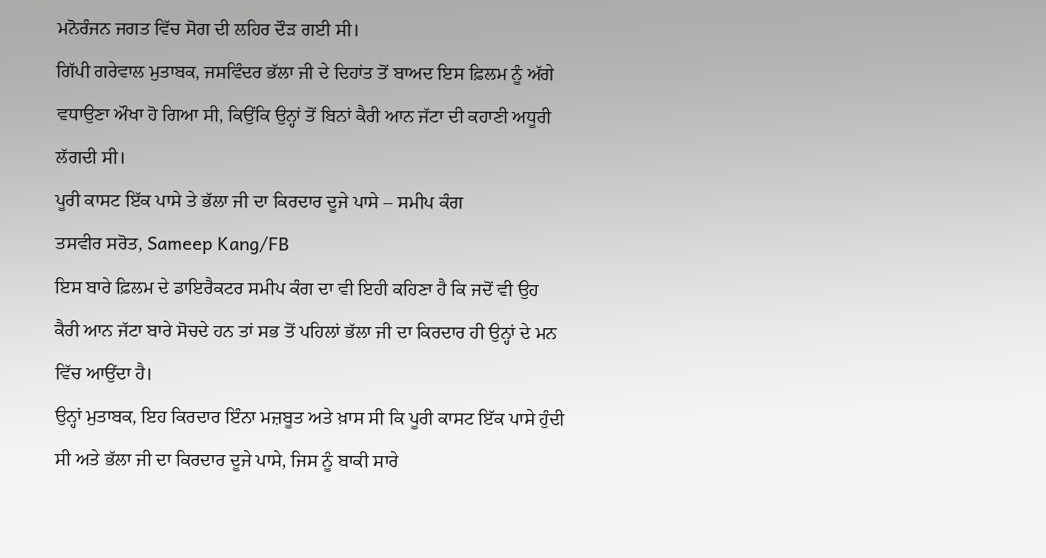ਮਨੋਰੰਜਨ ਜਗਤ ਵਿੱਚ ਸੋਗ ਦੀ ਲਹਿਰ ਦੌੜ ਗਈ ਸੀ।
ਗਿੱਪੀ ਗਰੇਵਾਲ ਮੁਤਾਬਕ, ਜਸਵਿੰਦਰ ਭੱਲਾ ਜੀ ਦੇ ਦਿਹਾਂਤ ਤੋਂ ਬਾਅਦ ਇਸ ਫ਼ਿਲਮ ਨੂੰ ਅੱਗੇ ਵਧਾਉਣਾ ਔਖਾ ਹੋ ਗਿਆ ਸੀ, ਕਿਉਂਕਿ ਉਨ੍ਹਾਂ ਤੋਂ ਬਿਨਾਂ ਕੈਰੀ ਆਨ ਜੱਟਾ ਦੀ ਕਹਾਣੀ ਅਧੂਰੀ ਲੱਗਦੀ ਸੀ।
ਪੂਰੀ ਕਾਸਟ ਇੱਕ ਪਾਸੇ ਤੇ ਭੱਲਾ ਜੀ ਦਾ ਕਿਰਦਾਰ ਦੂਜੇ ਪਾਸੇ – ਸਮੀਪ ਕੰਗ
ਤਸਵੀਰ ਸਰੋਤ, Sameep Kang/FB
ਇਸ ਬਾਰੇ ਫ਼ਿਲਮ ਦੇ ਡਾਇਰੈਕਟਰ ਸਮੀਪ ਕੰਗ ਦਾ ਵੀ ਇਹੀ ਕਹਿਣਾ ਹੈ ਕਿ ਜਦੋਂ ਵੀ ਉਹ ਕੈਰੀ ਆਨ ਜੱਟਾ ਬਾਰੇ ਸੋਚਦੇ ਹਨ ਤਾਂ ਸਭ ਤੋਂ ਪਹਿਲਾਂ ਭੱਲਾ ਜੀ ਦਾ ਕਿਰਦਾਰ ਹੀ ਉਨ੍ਹਾਂ ਦੇ ਮਨ ਵਿੱਚ ਆਉਂਦਾ ਹੈ।
ਉਨ੍ਹਾਂ ਮੁਤਾਬਕ, ਇਹ ਕਿਰਦਾਰ ਇੰਨਾ ਮਜ਼ਬੂਤ ਅਤੇ ਖ਼ਾਸ ਸੀ ਕਿ ਪੂਰੀ ਕਾਸਟ ਇੱਕ ਪਾਸੇ ਹੁੰਦੀ ਸੀ ਅਤੇ ਭੱਲਾ ਜੀ ਦਾ ਕਿਰਦਾਰ ਦੂਜੇ ਪਾਸੇ, ਜਿਸ ਨੂੰ ਬਾਕੀ ਸਾਰੇ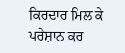ਕਿਰਦਾਰ ਮਿਲ ਕੇ ਪਰੇਸ਼ਾਨ ਕਰ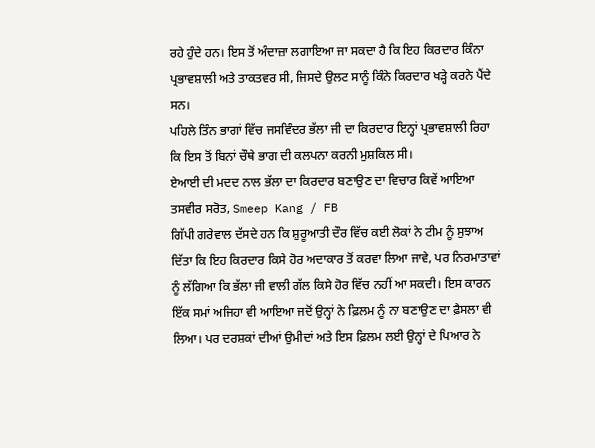ਰਹੇ ਹੁੰਦੇ ਹਨ। ਇਸ ਤੋਂ ਅੰਦਾਜ਼ਾ ਲਗਾਇਆ ਜਾ ਸਕਦਾ ਹੈ ਕਿ ਇਹ ਕਿਰਦਾਰ ਕਿੰਨਾ ਪ੍ਰਭਾਵਸ਼ਾਲੀ ਅਤੇ ਤਾਕਤਵਰ ਸੀ, ਜਿਸਦੇ ਉਲਟ ਸਾਨੂੰ ਕਿੰਨੇ ਕਿਰਦਾਰ ਖੜ੍ਹੇ ਕਰਨੇ ਪੈਂਦੇ ਸਨ।
ਪਹਿਲੇ ਤਿੰਨ ਭਾਗਾਂ ਵਿੱਚ ਜਸਵਿੰਦਰ ਭੱਲਾ ਜੀ ਦਾ ਕਿਰਦਾਰ ਇਨ੍ਹਾਂ ਪ੍ਰਭਾਵਸ਼ਾਲੀ ਰਿਹਾ ਕਿ ਇਸ ਤੋਂ ਬਿਨਾਂ ਚੌਥੇ ਭਾਗ ਦੀ ਕਲਪਨਾ ਕਰਨੀ ਮੁਸ਼ਕਿਲ ਸੀ।
ਏਆਈ ਦੀ ਮਦਦ ਨਾਲ ਭੱਲਾ ਦਾ ਕਿਰਦਾਰ ਬਣਾਉਣ ਦਾ ਵਿਚਾਰ ਕਿਵੇਂ ਆਇਆ
ਤਸਵੀਰ ਸਰੋਤ, Smeep Kang / FB
ਗਿੱਪੀ ਗਰੇਵਾਲ ਦੱਸਦੇ ਹਨ ਕਿ ਸ਼ੁਰੂਆਤੀ ਦੌਰ ਵਿੱਚ ਕਈ ਲੋਕਾਂ ਨੇ ਟੀਮ ਨੂੰ ਸੁਝਾਅ ਦਿੱਤਾ ਕਿ ਇਹ ਕਿਰਦਾਰ ਕਿਸੇ ਹੋਰ ਅਦਾਕਾਰ ਤੋਂ ਕਰਵਾ ਲਿਆ ਜਾਵੇ, ਪਰ ਨਿਰਮਾਤਾਵਾਂ ਨੂੰ ਲੱਗਿਆ ਕਿ ਭੱਲਾ ਜੀ ਵਾਲੀ ਗੱਲ ਕਿਸੇ ਹੋਰ ਵਿੱਚ ਨਹੀਂ ਆ ਸਕਦੀ। ਇਸ ਕਾਰਨ ਇੱਕ ਸਮਾਂ ਅਜਿਹਾ ਵੀ ਆਇਆ ਜਦੋਂ ਉਨ੍ਹਾਂ ਨੇ ਫ਼ਿਲਮ ਨੂੰ ਨਾ ਬਣਾਉਣ ਦਾ ਫ਼ੈਸਲਾ ਵੀ ਲਿਆ। ਪਰ ਦਰਸ਼ਕਾਂ ਦੀਆਂ ਉਮੀਦਾਂ ਅਤੇ ਇਸ ਫ਼ਿਲਮ ਲਈ ਉਨ੍ਹਾਂ ਦੇ ਪਿਆਰ ਨੇ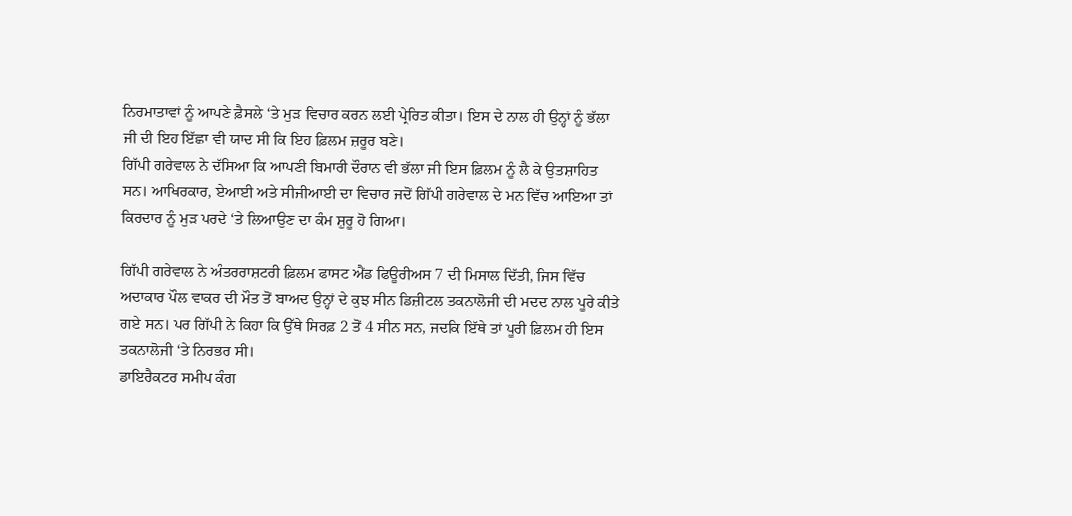ਨਿਰਮਾਤਾਵਾਂ ਨੂੰ ਆਪਣੇ ਫ਼ੈਸਲੇ ‘ਤੇ ਮੁੜ ਵਿਚਾਰ ਕਰਨ ਲਈ ਪ੍ਰੇਰਿਤ ਕੀਤਾ। ਇਸ ਦੇ ਨਾਲ ਹੀ ਉਨ੍ਹਾਂ ਨੂੰ ਭੱਲਾ ਜੀ ਦੀ ਇਹ ਇੱਛਾ ਵੀ ਯਾਦ ਸੀ ਕਿ ਇਹ ਫ਼ਿਲਮ ਜ਼ਰੂਰ ਬਣੇ।
ਗਿੱਪੀ ਗਰੇਵਾਲ ਨੇ ਦੱਸਿਆ ਕਿ ਆਪਣੀ ਬਿਮਾਰੀ ਦੌਰਾਨ ਵੀ ਭੱਲਾ ਜੀ ਇਸ ਫ਼ਿਲਮ ਨੂੰ ਲੈ ਕੇ ਉਤਸ਼ਾਹਿਤ ਸਨ। ਆਖਿਰਕਾਰ, ਏਆਈ ਅਤੇ ਸੀਜੀਆਈ ਦਾ ਵਿਚਾਰ ਜਦੋਂ ਗਿੱਪੀ ਗਰੇਵਾਲ ਦੇ ਮਨ ਵਿੱਚ ਆਇਆ ਤਾਂ ਕਿਰਦਾਰ ਨੂੰ ਮੁੜ ਪਰਦੇ ‘ਤੇ ਲਿਆਉਣ ਦਾ ਕੰਮ ਸ਼ੁਰੂ ਹੋ ਗਿਆ।

ਗਿੱਪੀ ਗਰੇਵਾਲ ਨੇ ਅੰਤਰਰਾਸ਼ਟਰੀ ਫ਼ਿਲਮ ਫਾਸਟ ਐਂਡ ਫਿਊਰੀਅਸ 7 ਦੀ ਮਿਸਾਲ ਦਿੱਤੀ, ਜਿਸ ਵਿੱਚ ਅਦਾਕਾਰ ਪੌਲ ਵਾਕਰ ਦੀ ਮੌਤ ਤੋਂ ਬਾਅਦ ਉਨ੍ਹਾਂ ਦੇ ਕੁਝ ਸੀਨ ਡਿਜ਼ੀਟਲ ਤਕਨਾਲੋਜੀ ਦੀ ਮਦਦ ਨਾਲ ਪੂਰੇ ਕੀਤੇ ਗਏ ਸਨ। ਪਰ ਗਿੱਪੀ ਨੇ ਕਿਹਾ ਕਿ ਉੱਥੇ ਸਿਰਫ਼ 2 ਤੋਂ 4 ਸੀਨ ਸਨ, ਜਦਕਿ ਇੱਥੇ ਤਾਂ ਪੂਰੀ ਫ਼ਿਲਮ ਹੀ ਇਸ ਤਕਨਾਲੋਜੀ ‘ਤੇ ਨਿਰਭਰ ਸੀ।
ਡਾਇਰੈਕਟਰ ਸਮੀਪ ਕੰਗ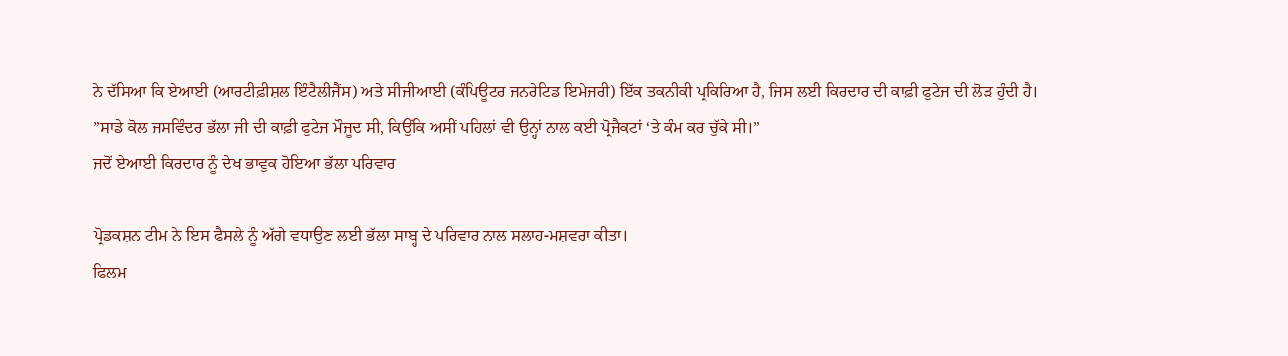ਨੇ ਦੱਸਿਆ ਕਿ ਏਆਈ (ਆਰਟੀਫ਼ੀਸ਼ਲ ਇੰਟੈਲੀਜੈਂਸ) ਅਤੇ ਸੀਜੀਆਈ (ਕੰਪਿਊਟਰ ਜਨਰੇਟਿਡ ਇਮੇਜਰੀ) ਇੱਕ ਤਕਨੀਕੀ ਪ੍ਰਕਿਰਿਆ ਹੈ, ਜਿਸ ਲਈ ਕਿਰਦਾਰ ਦੀ ਕਾਫ਼ੀ ਫੁਟੇਜ ਦੀ ਲੋੜ ਹੁੰਦੀ ਹੈ।
”ਸਾਡੇ ਕੋਲ ਜਸਵਿੰਦਰ ਭੱਲਾ ਜੀ ਦੀ ਕਾਫ਼ੀ ਫੁਟੇਜ ਮੌਜੂਦ ਸੀ, ਕਿਉਂਕਿ ਅਸੀਂ ਪਹਿਲਾਂ ਵੀ ਉਨ੍ਹਾਂ ਨਾਲ ਕਈ ਪ੍ਰੋਜੈਕਟਾਂ ‘ਤੇ ਕੰਮ ਕਰ ਚੁੱਕੇ ਸੀ।”
ਜਦੋਂ ਏਆਈ ਕਿਰਦਾਰ ਨੂੰ ਦੇਖ ਭਾਵੁਕ ਹੋਇਆ ਭੱਲਾ ਪਰਿਵਾਰ

ਪ੍ਰੋਡਕਸ਼ਨ ਟੀਮ ਨੇ ਇਸ ਫੈਸਲੇ ਨੂੰ ਅੱਗੇ ਵਧਾਉਣ ਲਈ ਭੱਲਾ ਸਾਬ੍ਹ ਦੇ ਪਰਿਵਾਰ ਨਾਲ ਸਲਾਹ-ਮਸ਼ਵਰਾ ਕੀਤਾ।
ਫਿਲਮ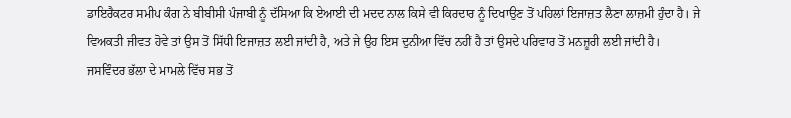ਡਾਇਰੈਕਟਰ ਸਮੀਪ ਕੰਗ ਨੇ ਬੀਬੀਸੀ ਪੰਜਾਬੀ ਨੂੰ ਦੱਸਿਆ ਕਿ ਏਆਈ ਦੀ ਮਦਦ ਨਾਲ ਕਿਸੇ ਵੀ ਕਿਰਦਾਰ ਨੂੰ ਦਿਖਾਉਣ ਤੋਂ ਪਹਿਲਾਂ ਇਜਾਜ਼ਤ ਲੈਣਾ ਲਾਜ਼ਮੀ ਹੁੰਦਾ ਹੈ। ਜੇ ਵਿਅਕਤੀ ਜੀਵਤ ਹੋਵੇ ਤਾਂ ਉਸ ਤੋਂ ਸਿੱਧੀ ਇਜਾਜ਼ਤ ਲਈ ਜਾਂਦੀ ਹੈ, ਅਤੇ ਜੇ ਉਹ ਇਸ ਦੁਨੀਆ ਵਿੱਚ ਨਹੀਂ ਹੈ ਤਾਂ ਉਸਦੇ ਪਰਿਵਾਰ ਤੋਂ ਮਨਜ਼ੂਰੀ ਲਈ ਜਾਂਦੀ ਹੈ।
ਜਸਵਿੰਦਰ ਭੱਲਾ ਦੇ ਮਾਮਲੇ ਵਿੱਚ ਸਭ ਤੋਂ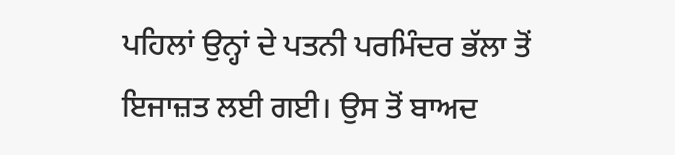ਪਹਿਲਾਂ ਉਨ੍ਹਾਂ ਦੇ ਪਤਨੀ ਪਰਮਿੰਦਰ ਭੱਲਾ ਤੋਂ ਇਜਾਜ਼ਤ ਲਈ ਗਈ। ਉਸ ਤੋਂ ਬਾਅਦ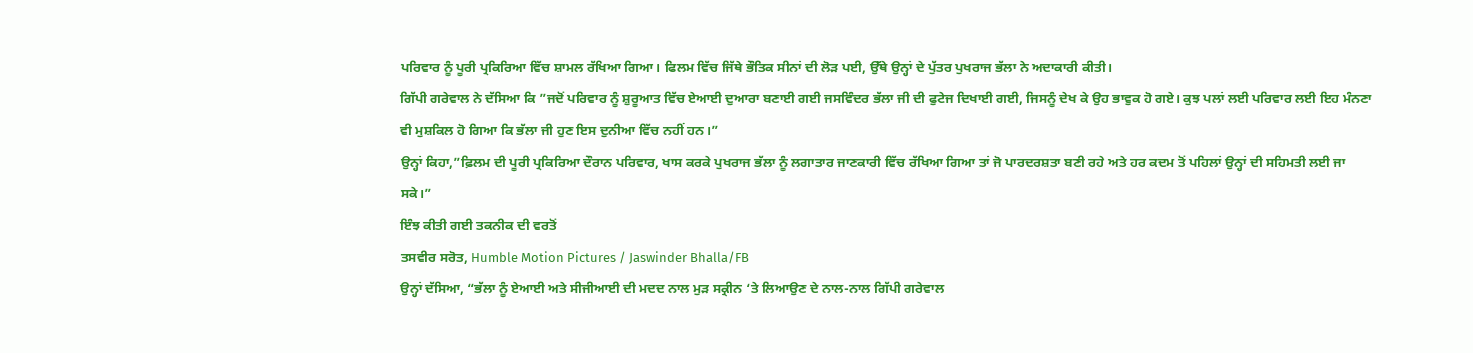ਪਰਿਵਾਰ ਨੂੰ ਪੂਰੀ ਪ੍ਰਕਿਰਿਆ ਵਿੱਚ ਸ਼ਾਮਲ ਰੱਖਿਆ ਗਿਆ। ਫਿਲਮ ਵਿੱਚ ਜਿੱਥੇ ਭੌਤਿਕ ਸੀਨਾਂ ਦੀ ਲੋੜ ਪਈ, ਉੱਥੇ ਉਨ੍ਹਾਂ ਦੇ ਪੁੱਤਰ ਪੁਖਰਾਜ ਭੱਲਾ ਨੇ ਅਦਾਕਾਰੀ ਕੀਤੀ।
ਗਿੱਪੀ ਗਰੇਵਾਲ ਨੇ ਦੱਸਿਆ ਕਿ ”ਜਦੋਂ ਪਰਿਵਾਰ ਨੂੰ ਸ਼ੁਰੂਆਤ ਵਿੱਚ ਏਆਈ ਦੁਆਰਾ ਬਣਾਈ ਗਈ ਜਸਵਿੰਦਰ ਭੱਲਾ ਜੀ ਦੀ ਫੁਟੇਜ ਦਿਖਾਈ ਗਈ, ਜਿਸਨੂੰ ਦੇਖ ਕੇ ਉਹ ਭਾਵੁਕ ਹੋ ਗਏ। ਕੁਝ ਪਲਾਂ ਲਈ ਪਰਿਵਾਰ ਲਈ ਇਹ ਮੰਨਣਾ ਵੀ ਮੁਸ਼ਕਿਲ ਹੋ ਗਿਆ ਕਿ ਭੱਲਾ ਜੀ ਹੁਣ ਇਸ ਦੁਨੀਆ ਵਿੱਚ ਨਹੀਂ ਹਨ।”
ਉਨ੍ਹਾਂ ਕਿਹਾ,”ਫ਼ਿਲਮ ਦੀ ਪੂਰੀ ਪ੍ਰਕਿਰਿਆ ਦੌਰਾਨ ਪਰਿਵਾਰ, ਖਾਸ ਕਰਕੇ ਪੁਖਰਾਜ ਭੱਲਾ ਨੂੰ ਲਗਾਤਾਰ ਜਾਣਕਾਰੀ ਵਿੱਚ ਰੱਖਿਆ ਗਿਆ ਤਾਂ ਜੋ ਪਾਰਦਰਸ਼ਤਾ ਬਣੀ ਰਹੇ ਅਤੇ ਹਰ ਕਦਮ ਤੋਂ ਪਹਿਲਾਂ ਉਨ੍ਹਾਂ ਦੀ ਸਹਿਮਤੀ ਲਈ ਜਾ ਸਕੇ।”
ਇੰਝ ਕੀਤੀ ਗਈ ਤਕਨੀਕ ਦੀ ਵਰਤੋਂ
ਤਸਵੀਰ ਸਰੋਤ, Humble Motion Pictures / Jaswinder Bhalla/FB
ਉਨ੍ਹਾਂ ਦੱਸਿਆ, “ਭੱਲਾ ਨੂੰ ਏਆਈ ਅਤੇ ਸੀਜੀਆਈ ਦੀ ਮਦਦ ਨਾਲ ਮੁੜ ਸਕ੍ਰੀਨ ‘ਤੇ ਲਿਆਉਣ ਦੇ ਨਾਲ-ਨਾਲ ਗਿੱਪੀ ਗਰੇਵਾਲ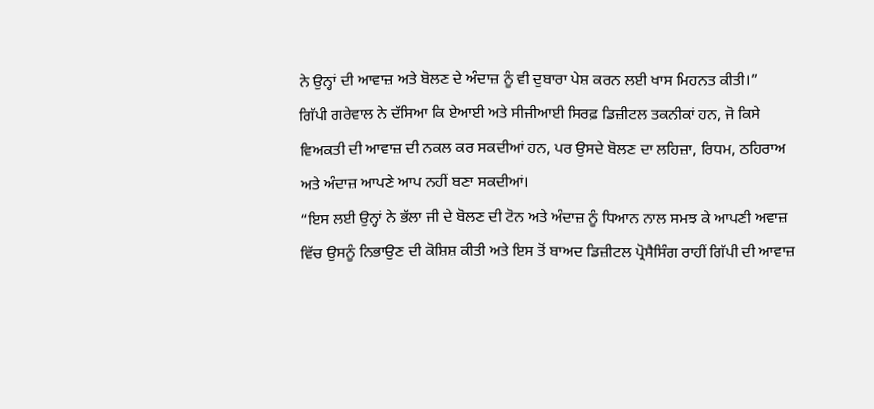ਨੇ ਉਨ੍ਹਾਂ ਦੀ ਆਵਾਜ਼ ਅਤੇ ਬੋਲਣ ਦੇ ਅੰਦਾਜ਼ ਨੂੰ ਵੀ ਦੁਬਾਰਾ ਪੇਸ਼ ਕਰਨ ਲਈ ਖਾਸ ਮਿਹਨਤ ਕੀਤੀ।”
ਗਿੱਪੀ ਗਰੇਵਾਲ ਨੇ ਦੱਸਿਆ ਕਿ ਏਆਈ ਅਤੇ ਸੀਜੀਆਈ ਸਿਰਫ਼ ਡਿਜ਼ੀਟਲ ਤਕਨੀਕਾਂ ਹਨ, ਜੋ ਕਿਸੇ ਵਿਅਕਤੀ ਦੀ ਆਵਾਜ਼ ਦੀ ਨਕਲ ਕਰ ਸਕਦੀਆਂ ਹਨ, ਪਰ ਉਸਦੇ ਬੋਲਣ ਦਾ ਲਹਿਜ਼ਾ, ਰਿਧਮ, ਠਹਿਰਾਅ ਅਤੇ ਅੰਦਾਜ਼ ਆਪਣੇ ਆਪ ਨਹੀਂ ਬਣਾ ਸਕਦੀਆਂ।
“ਇਸ ਲਈ ਉਨ੍ਹਾਂ ਨੇ ਭੱਲਾ ਜੀ ਦੇ ਬੋਲਣ ਦੀ ਟੋਨ ਅਤੇ ਅੰਦਾਜ਼ ਨੂੰ ਧਿਆਨ ਨਾਲ ਸਮਝ ਕੇ ਆਪਣੀ ਅਵਾਜ਼ ਵਿੱਚ ਉਸਨੂੰ ਨਿਭਾਉਣ ਦੀ ਕੋਸ਼ਿਸ਼ ਕੀਤੀ ਅਤੇ ਇਸ ਤੋਂ ਬਾਅਦ ਡਿਜ਼ੀਟਲ ਪ੍ਰੋਸੈਸਿੰਗ ਰਾਹੀਂ ਗਿੱਪੀ ਦੀ ਆਵਾਜ਼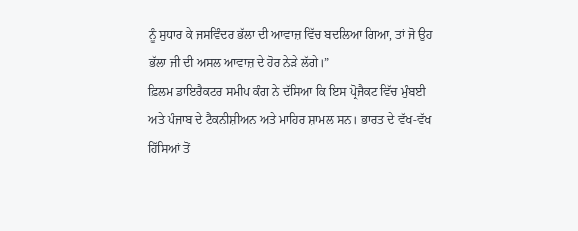ਨੂੰ ਸੁਧਾਰ ਕੇ ਜਸਵਿੰਦਰ ਭੱਲਾ ਦੀ ਆਵਾਜ਼ ਵਿੱਚ ਬਦਲਿਆ ਗਿਆ, ਤਾਂ ਜੋ ਉਹ ਭੱਲਾ ਜੀ ਦੀ ਅਸਲ ਆਵਾਜ਼ ਦੇ ਹੋਰ ਨੇੜੇ ਲੱਗੇ।”
ਫ਼ਿਲਮ ਡਾਇਰੈਕਟਰ ਸਮੀਪ ਕੰਗ ਨੇ ਦੱਸਿਆ ਕਿ ਇਸ ਪ੍ਰੋਜੈਕਟ ਵਿੱਚ ਮੁੰਬਈ ਅਤੇ ਪੰਜਾਬ ਦੇ ਟੈਕਨੀਸ਼ੀਅਨ ਅਤੇ ਮਾਹਿਰ ਸ਼ਾਮਲ ਸਨ। ਭਾਰਤ ਦੇ ਵੱਖ-ਵੱਖ ਹਿੱਸਿਆਂ ਤੋਂ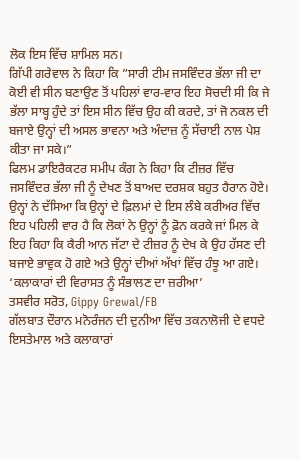ਲੋਕ ਇਸ ਵਿੱਚ ਸ਼ਾਮਿਲ ਸਨ।
ਗਿੱਪੀ ਗਰੇਵਾਲ ਨੇ ਕਿਹਾ ਕਿ ”ਸਾਰੀ ਟੀਮ ਜਸਵਿੰਦਰ ਭੱਲਾ ਜੀ ਦਾ ਕੋਈ ਵੀ ਸੀਨ ਬਣਾਉਣ ਤੋਂ ਪਹਿਲਾਂ ਵਾਰ-ਵਾਰ ਇਹ ਸੋਚਦੀ ਸੀ ਕਿ ਜੇ ਭੱਲਾ ਸਾਬ੍ਹ ਹੁੰਦੇ ਤਾਂ ਇਸ ਸੀਨ ਵਿੱਚ ਉਹ ਕੀ ਕਰਦੇ, ਤਾਂ ਜੋ ਨਕਲ ਦੀ ਬਜਾਏ ਉਨ੍ਹਾਂ ਦੀ ਅਸਲ ਭਾਵਨਾ ਅਤੇ ਅੰਦਾਜ਼ ਨੂੰ ਸੱਚਾਈ ਨਾਲ ਪੇਸ਼ ਕੀਤਾ ਜਾ ਸਕੇ।”
ਫਿਲਮ ਡਾਇਰੈਕਟਰ ਸਮੀਪ ਕੰਗ ਨੇ ਕਿਹਾ ਕਿ ਟੀਜ਼ਰ ਵਿੱਚ ਜਸਵਿੰਦਰ ਭੱਲਾ ਜੀ ਨੂੰ ਦੇਖਣ ਤੋਂ ਬਾਅਦ ਦਰਸ਼ਕ ਬਹੁਤ ਹੈਰਾਨ ਹੋਏ। ਉਨ੍ਹਾਂ ਨੇ ਦੱਸਿਆ ਕਿ ਉਨ੍ਹਾਂ ਦੇ ਫ਼ਿਲਮਾਂ ਦੇ ਇਸ ਲੰਬੇ ਕਰੀਅਰ ਵਿੱਚ ਇਹ ਪਹਿਲੀ ਵਾਰ ਹੈ ਕਿ ਲੋਕਾਂ ਨੇ ਉਨ੍ਹਾਂ ਨੂੰ ਫ਼ੋਨ ਕਰਕੇ ਜਾਂ ਮਿਲ ਕੇ ਇਹ ਕਿਹਾ ਕਿ ਕੈਰੀ ਆਨ ਜੱਟਾ ਦੇ ਟੀਜ਼ਰ ਨੂੰ ਦੇਖ ਕੇ ਉਹ ਹੱਸਣ ਦੀ ਬਜਾਏ ਭਾਵੁਕ ਹੋ ਗਏ ਅਤੇ ਉਨ੍ਹਾਂ ਦੀਆਂ ਅੱਖਾਂ ਵਿੱਚ ਹੰਝੂ ਆ ਗਏ।
‘ਕਲਾਕਾਰਾਂ ਦੀ ਵਿਰਾਸਤ ਨੂੰ ਸੰਭਾਲਣ ਦਾ ਜ਼ਰੀਆ’
ਤਸਵੀਰ ਸਰੋਤ, Gippy Grewal/FB
ਗੱਲਬਾਤ ਦੌਰਾਨ ਮਨੋਰੰਜਨ ਦੀ ਦੁਨੀਆ ਵਿੱਚ ਤਕਨਾਲੋਜੀ ਦੇ ਵਧਦੇ ਇਸਤੇਮਾਲ ਅਤੇ ਕਲਾਕਾਰਾਂ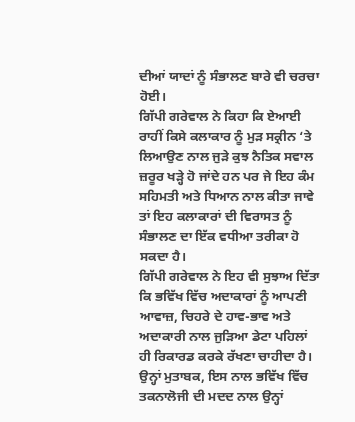ਦੀਆਂ ਯਾਦਾਂ ਨੂੰ ਸੰਭਾਲਣ ਬਾਰੇ ਵੀ ਚਰਚਾ ਹੋਈ।
ਗਿੱਪੀ ਗਰੇਵਾਲ ਨੇ ਕਿਹਾ ਕਿ ਏਆਈ ਰਾਹੀਂ ਕਿਸੇ ਕਲਾਕਾਰ ਨੂੰ ਮੁੜ ਸਕ੍ਰੀਨ ‘ਤੇ ਲਿਆਉਣ ਨਾਲ ਜੁੜੇ ਕੁਝ ਨੈਤਿਕ ਸਵਾਲ ਜ਼ਰੂਰ ਖੜ੍ਹੇ ਹੋ ਜਾਂਦੇ ਹਨ ਪਰ ਜੇ ਇਹ ਕੰਮ ਸਹਿਮਤੀ ਅਤੇ ਧਿਆਨ ਨਾਲ ਕੀਤਾ ਜਾਵੇ ਤਾਂ ਇਹ ਕਲਾਕਾਰਾਂ ਦੀ ਵਿਰਾਸਤ ਨੂੰ ਸੰਭਾਲਣ ਦਾ ਇੱਕ ਵਧੀਆ ਤਰੀਕਾ ਹੋ ਸਕਦਾ ਹੈ।
ਗਿੱਪੀ ਗਰੇਵਾਲ ਨੇ ਇਹ ਵੀ ਸੁਝਾਅ ਦਿੱਤਾ ਕਿ ਭਵਿੱਖ ਵਿੱਚ ਅਦਾਕਾਰਾਂ ਨੂੰ ਆਪਣੀ ਆਵਾਜ਼, ਚਿਹਰੇ ਦੇ ਹਾਵ-ਭਾਵ ਅਤੇ ਅਦਾਕਾਰੀ ਨਾਲ ਜੁੜਿਆ ਡੇਟਾ ਪਹਿਲਾਂ ਹੀ ਰਿਕਾਰਡ ਕਰਕੇ ਰੱਖਣਾ ਚਾਹੀਦਾ ਹੈ।
ਉਨ੍ਹਾਂ ਮੁਤਾਬਕ, ਇਸ ਨਾਲ ਭਵਿੱਖ ਵਿੱਚ ਤਕਨਾਲੋਜੀ ਦੀ ਮਦਦ ਨਾਲ ਉਨ੍ਹਾਂ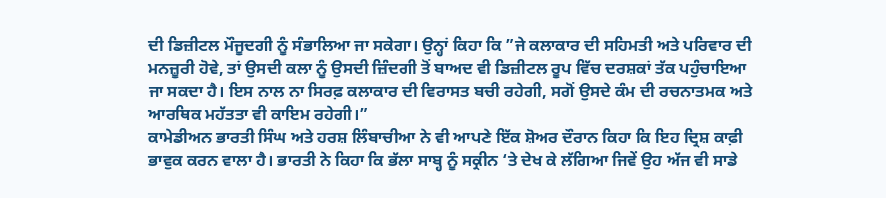ਦੀ ਡਿਜ਼ੀਟਲ ਮੌਜੂਦਗੀ ਨੂੰ ਸੰਭਾਲਿਆ ਜਾ ਸਕੇਗਾ। ਉਨ੍ਹਾਂ ਕਿਹਾ ਕਿ ”ਜੇ ਕਲਾਕਾਰ ਦੀ ਸਹਿਮਤੀ ਅਤੇ ਪਰਿਵਾਰ ਦੀ ਮਨਜ਼ੂਰੀ ਹੋਵੇ, ਤਾਂ ਉਸਦੀ ਕਲਾ ਨੂੰ ਉਸਦੀ ਜ਼ਿੰਦਗੀ ਤੋਂ ਬਾਅਦ ਵੀ ਡਿਜ਼ੀਟਲ ਰੂਪ ਵਿੱਚ ਦਰਸ਼ਕਾਂ ਤੱਕ ਪਹੁੰਚਾਇਆ ਜਾ ਸਕਦਾ ਹੈ। ਇਸ ਨਾਲ ਨਾ ਸਿਰਫ਼ ਕਲਾਕਾਰ ਦੀ ਵਿਰਾਸਤ ਬਚੀ ਰਹੇਗੀ, ਸਗੋਂ ਉਸਦੇ ਕੰਮ ਦੀ ਰਚਨਾਤਮਕ ਅਤੇ ਆਰਥਿਕ ਮਹੱਤਤਾ ਵੀ ਕਾਇਮ ਰਹੇਗੀ।”
ਕਾਮੇਡੀਅਨ ਭਾਰਤੀ ਸਿੰਘ ਅਤੇ ਹਰਸ਼ ਲਿੰਬਾਚੀਆ ਨੇ ਵੀ ਆਪਣੇ ਇੱਕ ਸ਼ੋਅਰ ਦੌਰਾਨ ਕਿਹਾ ਕਿ ਇਹ ਦ੍ਰਿਸ਼ ਕਾਫ਼ੀ ਭਾਵੁਕ ਕਰਨ ਵਾਲਾ ਹੈ। ਭਾਰਤੀ ਨੇ ਕਿਹਾ ਕਿ ਭੱਲਾ ਸਾਬ੍ਹ ਨੂੰ ਸਕ੍ਰੀਨ ‘ਤੇ ਦੇਖ ਕੇ ਲੱਗਿਆ ਜਿਵੇਂ ਉਹ ਅੱਜ ਵੀ ਸਾਡੇ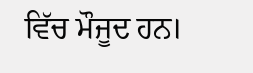ਵਿੱਚ ਮੌਜੂਦ ਹਨ।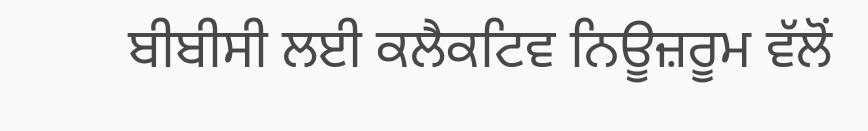ਬੀਬੀਸੀ ਲਈ ਕਲੈਕਟਿਵ ਨਿਊਜ਼ਰੂਮ ਵੱਲੋਂ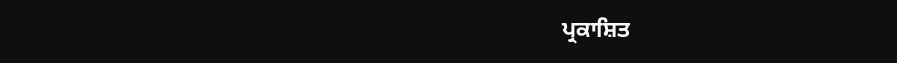ਪ੍ਰਕਾਸ਼ਿਤ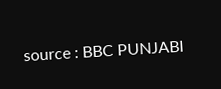source : BBC PUNJABI